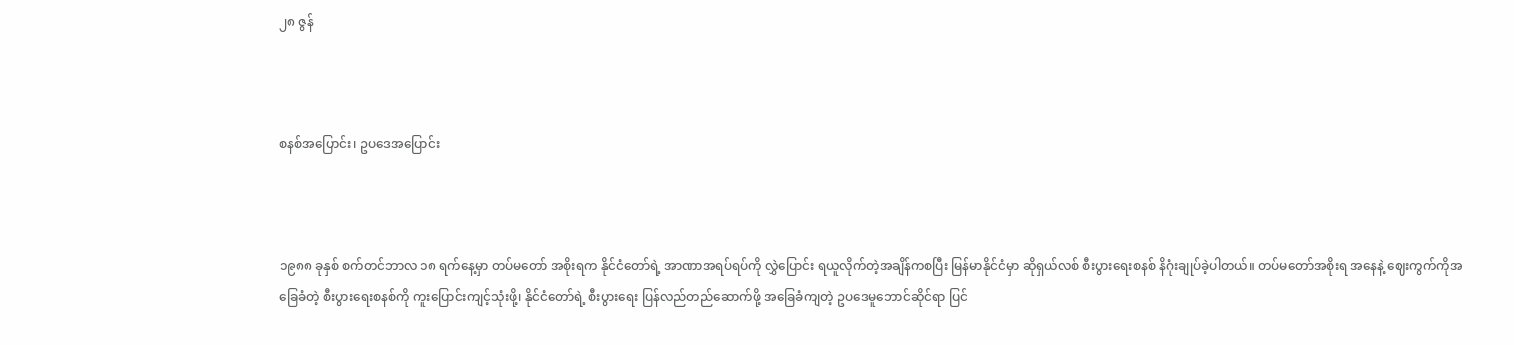၂၈ ဇွန်



စနစ်အပြောင်း၊ ဥပဒေအပြောင်း



၁၉၈၈ ခုနှစ် စက်တင်ဘာလ ၁၈ ရက်နေ့မှာ တပ်မတော် အစိုးရက နိုင်ငံတော်ရဲ့ အာဏာအရပ်ရပ်ကို လွှဲပြောင်း ရယူလိုက်တဲ့အချိန်ကစပြီး မြန်မာနိုင်ငံမှာ ဆိုရှယ်လစ် စီးပွားရေးစနစ် နိဂုံးချုပ်ခဲ့ပါတယ်။ တပ်မတော်အစိုးရ အနေနဲ့ ဈေးကွက်ကိုအခြေခံတဲ့ စီးပွားရေးစနစ်ကို ကူးပြောင်းကျင့်သုံးဖို့၊ နိုင်ငံတော်ရဲ့ စီးပွားရေး ပြန်လည်တည်ဆောက်ဖို့ အခြေခံကျတဲ့ ဥပဒေမူဘောင်ဆိုင်ရာ ပြင်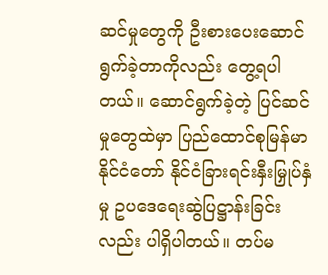ဆင်မှုတွေကို ဦးစားပေးဆောင်ရွက်ခဲ့တာကိုလည်း တွေ့ရပါတယ်။ ဆောင်ရွက်ခဲ့တဲ့ ပြင်ဆင်မှုတွေထဲမှာ ပြည်ထောင်စုမြန်မာနိုင်ငံတော် နိုင်ငံခြားရင်းနှီးမြှုပ်နှံမှု ဥပဒေရေးဆွဲပြဋ္ဌာန်းခြင်းလည်း ပါရှိပါတယ်။ တပ်မ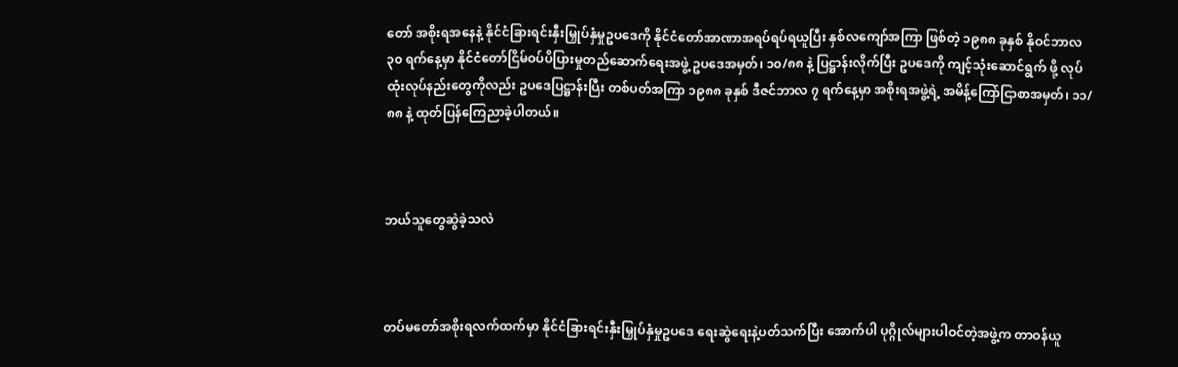တော် အစိုးရအနေနဲ့ နိုင်ငံခြားရင်းနှီးမြှုပ်နှံမှုဥပဒေကို နိုင်ငံတော်အာဏာအရပ်ရပ်ရယူပြီး နှစ်လကျော်အကြာ ဖြစ်တဲ့ ၁၉၈၈ ခုနှစ် နိုဝင်ဘာလ ၃၀ ရက်နေ့မှာ နိုင်ငံတော်ငြိမ်ဝပ်ပိပြားမှုတည်ဆောက်ရေးအဖွဲ့ ဥပဒေအမှတ်၊ ၁၀/၈၈ နဲ့ ပြဋ္ဌာန်းလိုက်ပြီး ဥပဒေကို ကျင့်သုံးဆောင်ရွက် ဖို့ လုပ်ထုံးလုပ်နည်းတွေကိုလည်း ဥပဒေပြဋ္ဌာန်းပြီး တစ်ပတ်အကြာ ၁၉၈၈ ခုနှစ် ဒီဇင်ဘာလ ၇ ရက်နေ့မှာ အစိုးရအဖွဲ့ရဲ့ အမိန့်ကြော်ငြာစာအမှတ်၊ ၁၁/၈၈ နဲ့ ထုတ်ပြန်ကြေညာခဲ့ပါတယ်။



ဘယ်သူတွေဆွဲခဲ့သလဲ



တပ်မတော်အစိုးရလက်ထက်မှာ နိုင်ငံခြားရင်းနှီးမြှုပ်နှံမှုဥပဒေ ရေးဆွဲရေးနဲ့ပတ်သက်ပြီး အောက်ပါ ပုဂ္ဂိုလ်များပါဝင်တဲ့အဖွဲ့က တာဝန်ယူ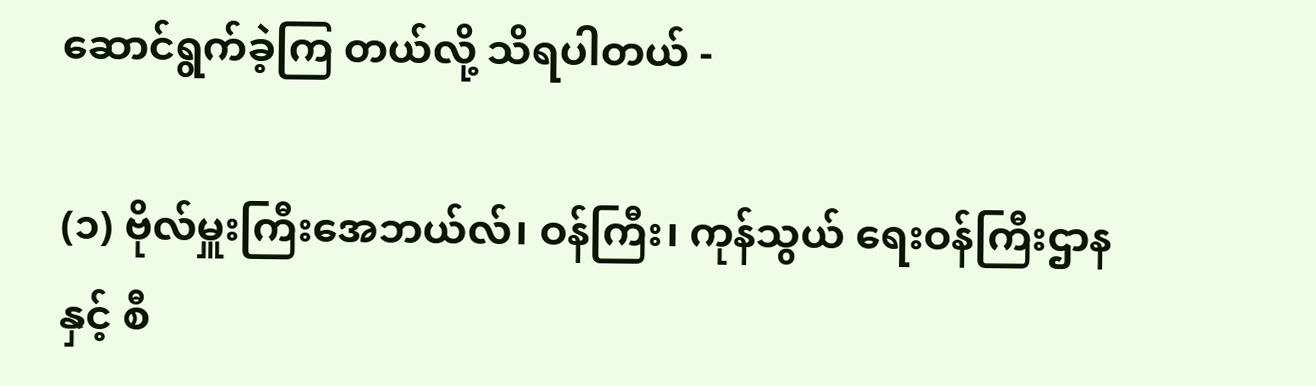ဆောင်ရွက်ခဲ့ကြ တယ်လို့ သိရပါတယ် -

(၁) ဗိုလ်မှူးကြီးအေဘယ်လ်၊ ဝန်ကြီး၊ ကုန်သွယ် ရေးဝန်ကြီးဌာနနှင့် စီ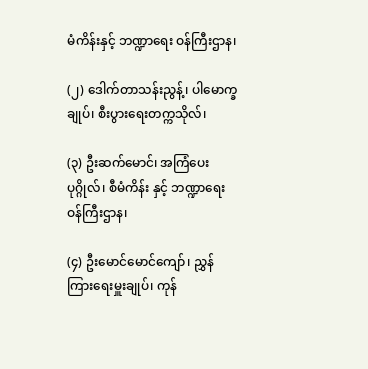မံကိန်းနှင့် ဘဏ္ဍာရေး ဝန်ကြီးဌာန၊

(၂) ဒေါက်တာသန်းညွန့်၊ ပါမောက္ခချုပ်၊ စီးပွားရေးတက္ကသိုလ်၊

(၃) ဦးဆက်မောင်၊ အကြံပေးပုဂ္ဂိုလ်၊ စီမံကိန်း နှင့် ဘဏ္ဍာရေးဝန်ကြီးဌာန၊

(၄) ဦးမောင်မောင်ကျော်၊ ညွှန်ကြားရေးမှူးချုပ်၊ ကုန်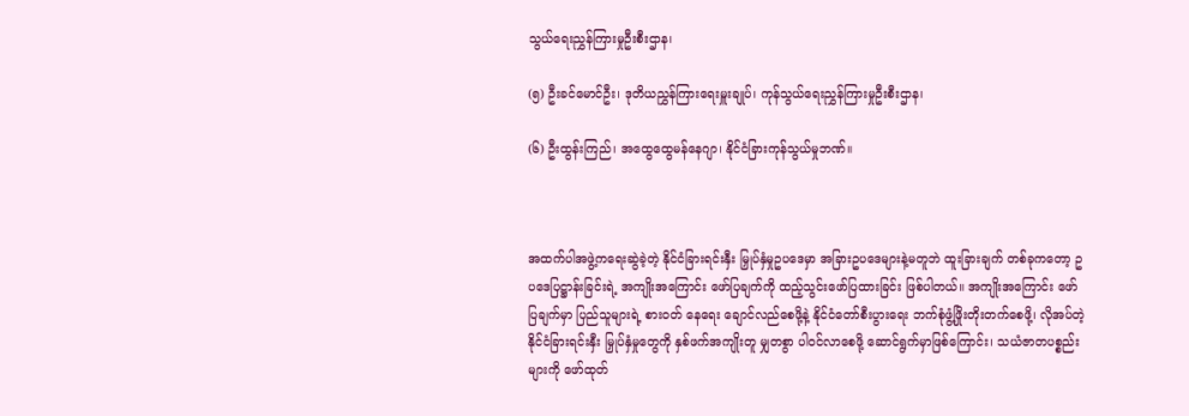သွယ်ရေးညွှန်ကြားမှုဦးစီးဌာန၊

(၅) ဦးခင်မောင်ဦး၊ ဒုတိယညွှန်ကြားရေးမှူးချုပ်၊ ကုန်သွယ်ရေးညွှန်ကြားမှုဦးစီးဌာန၊

(၆) ဦးထွန်းကြည်၊ အထွေထွေမန်နေဂျာ၊ နိုင်ငံခြားကုန်သွယ်မှုဘဏ်။



အထက်ပါအဖွဲ့ကရေးဆွဲခဲ့တဲ့ နိုင်ငံခြားရင်းနှီး မြှုပ်နှံမှုဥပဒေမှာ အခြားဥပဒေများနဲ့မတူဘဲ ထူးခြားချက် တစ်ခုကတော့ ဥပဒေပြဋ္ဌာန်းခြင်းရဲ့ အကျိုးအကြောင်း ဖော်ပြချက်ကို ထည့်သွင်းဖော်ပြထားခြင်း ဖြစ်ပါတယ်။ အကျိုးအကြောင်း ဖော်ပြချက်မှာ ပြည်သူများရဲ့ စားဝတ် နေရေး ချောင်လည်စေဖို့နဲ့ နိုင်ငံတော်စီးပွားရေး ဘက်စုံဖွံ့ဖြိုးတိုးတက်စေဖို့၊ လိုအပ်တဲ့ နိုင်ငံခြားရင်းနှီး မြှုပ်နှံမှုတွေကို နှစ်ဖက်အကျိုးတူ မျှတစွာ ပါဝင်လာစေဖို့ ဆောင်ရွက်မှာဖြစ်ကြောင်း၊ သယံဇာတပစ္စည်းများကို ဖော်ထုတ်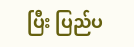ပြီး ပြည်ပ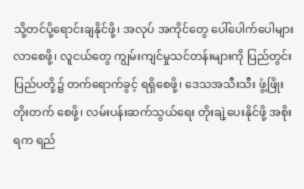သို့တင်ပို့ရောင်းချနိုင်ဖို့၊ အလုပ် အကိုင်တွေ ပေါ်ပေါက်ပေါများလာစေဖို့၊ လူငယ်တွေ ကျွမ်းကျင်မှုသင်တန်းများကို ပြည်တွင်းပြည်ပတို့၌ တက်ရောက်ခွင့် ရရှိစေဖို့၊ ဒေသအသီးသီး ဖွံ့ဖြိုးတိုးတက် စေဖို့၊ လမ်းပန်းဆက်သွယ်ရေး တိုးချဲ့ပေးနိုင်ဖို့ အစိုးရက ရည်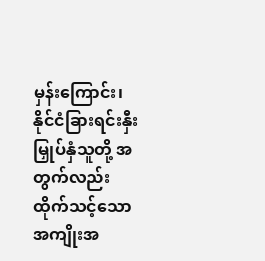မှန်းကြောင်း၊ နိုင်ငံခြားရင်းနှီးမြှုပ်နှံသူတို့ အတွက်လည်း ထိုက်သင့်သောအကျိုးအ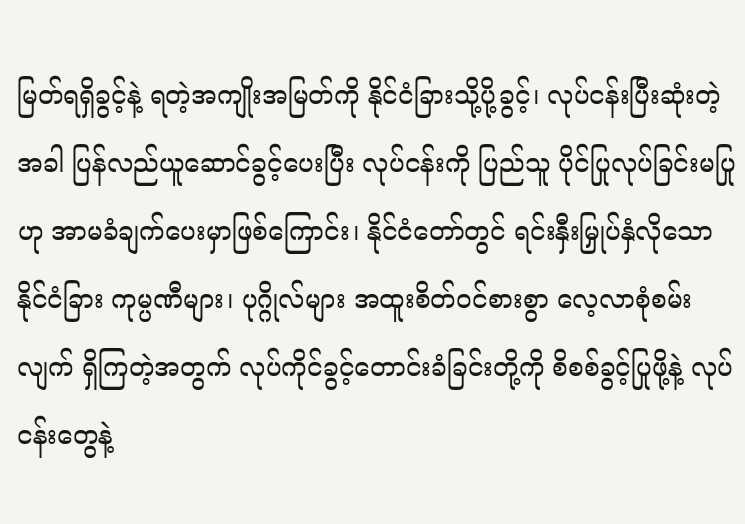မြတ်ရရှိခွင့်နဲ့ ရတဲ့အကျိုးအမြတ်ကို နိုင်ငံခြားသို့ပို့ခွင့်၊ လုပ်ငန်းပြီးဆုံးတဲ့ အခါ ပြန်လည်ယူဆောင်ခွင့်ပေးပြီး လုပ်ငန်းကို ပြည်သူ ပိုင်ပြုလုပ်ခြင်းမပြုဟု အာမခံချက်ပေးမှာဖြစ်ကြောင်း၊ နိုင်ငံတော်တွင် ရင်းနှီးမြှုပ်နှံလိုသော နိုင်ငံခြား ကုမ္ပဏီများ၊ ပုဂ္ဂိုလ်များ အထူးစိတ်ဝင်စားစွာ လေ့လာစုံစမ်းလျက် ရှိကြတဲ့အတွက် လုပ်ကိုင်ခွင့်တောင်းခံခြင်းတို့ကို စိစစ်ခွင့်ပြုဖို့နဲ့ လုပ်ငန်းတွေနဲ့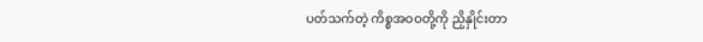ပတ်သက်တဲ့ ကိစ္စအဝဝတို့ကို ညှိနှိုင်းတာ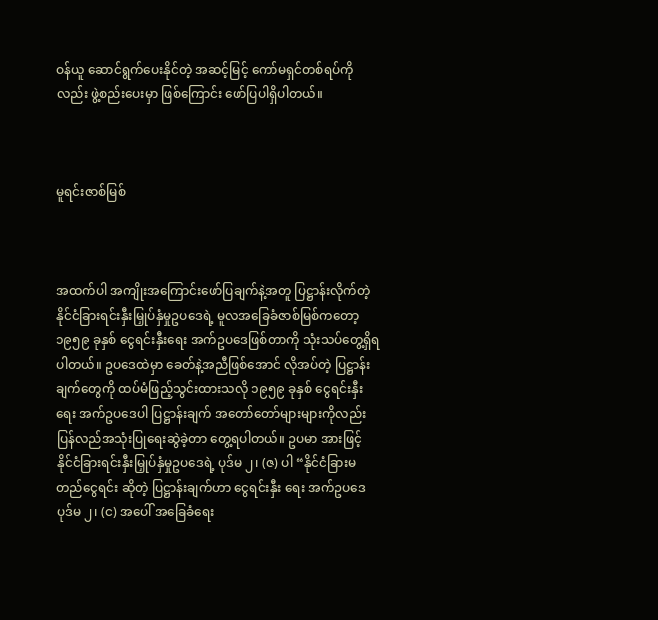ဝန်ယူ ဆောင်ရွက်ပေးနိုင်တဲ့ အဆင့်မြင့် ကော်မရှင်တစ်ရပ်ကိုလည်း ဖွဲ့စည်းပေးမှာ ဖြစ်ကြောင်း ဖော်ပြပါရှိပါတယ်။



မူရင်းဇာစ်မြစ်



အထက်ပါ အကျိုးအကြောင်းဖော်ပြချက်နဲ့အတူ ပြဋ္ဌာန်းလိုက်တဲ့ နိုင်ငံခြားရင်းနှီးမြှုပ်နှံမှုဥပဒေရဲ့ မူလအခြေခံဇာစ်မြစ်ကတော့ ၁၉၅၉ ခုနှစ် ငွေရင်းနှီးရေး အက်ဥပဒေဖြစ်တာကို သုံးသပ်တွေ့ရှိရပါတယ်။ ဥပဒေထဲမှာ ခေတ်နဲ့အညီဖြစ်အောင် လိုအပ်တဲ့ ပြဋ္ဌာန်းချက်တွေကို ထပ်မံဖြည့်သွင်းထားသလို ၁၉၅၉ ခုနှစ် ငွေရင်းနှီးရေး အက်ဥပဒေပါ ပြဋ္ဌာန်းချက် အတော်တော်များများကိုလည်း ပြန်လည်အသုံးပြုရေးဆွဲခဲ့တာ တွေ့ရပါတယ်။ ဥပမာ အားဖြင့် နိုင်ငံခြားရင်းနှီးမြှုပ်နှံမှုဥပဒေရဲ့ ပုဒ်မ ၂၊ (ဇ) ပါ “နိုင်ငံခြားမတည်ငွေရင်း ဆိုတဲ့ ပြဋ္ဌာန်းချက်ဟာ ငွေရင်းနှီး ရေး အက်ဥပဒေပုဒ်မ ၂၊ (င) အပေါ် အခြေခံရေး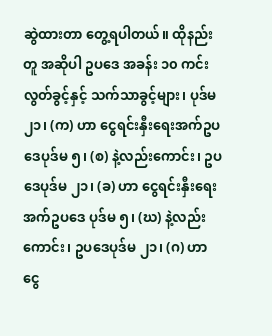ဆွဲထားတာ တွေ့ရပါတယ်။ ထိုနည်းတူ အဆိုပါ ဥပဒေ အခန်း ၁၀ ကင်းလွတ်ခွင့်နှင့် သက်သာခွင့်များ၊ ပုဒ်မ ၂၁၊ (က) ဟာ ငွေရင်းနှီးရေးအက်ဥပဒေပုဒ်မ ၅၊ (စ) နဲ့လည်းကောင်း၊ ဥပဒေပုဒ်မ ၂၁၊ (ခ) ဟာ ငွေရင်းနှီးရေးအက်ဥပဒေ ပုဒ်မ ၅၊ (ဃ) နဲ့လည်းကောင်း၊ ဥပဒေပုဒ်မ ၂၁၊ (ဂ) ဟာ ငွေ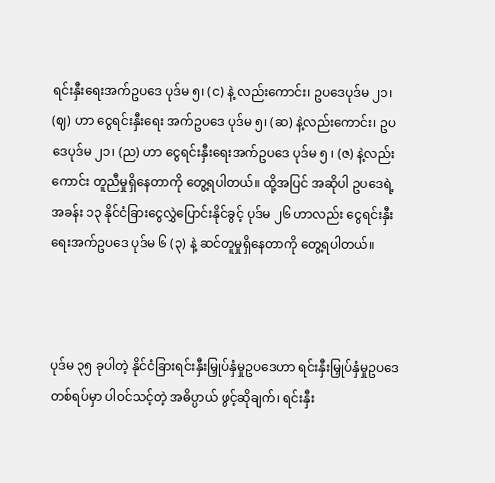ရင်းနှီးရေးအက်ဥပဒေ ပုဒ်မ ၅၊ (င) နဲ့ လည်းကောင်း၊ ဥပဒေပုဒ်မ ၂၁၊ (ဈ) ဟာ ငွေရင်းနှီးရေး အက်ဥပဒေ ပုဒ်မ ၅၊ (ဆ) နဲ့လည်းကောင်း၊ ဥပဒေပုဒ်မ ၂၁၊ (ည) ဟာ ငွေရင်းနှီးရေးအက်ဥပဒေ ပုဒ်မ ၅ ၊ (ဇ) နဲ့လည်းကောင်း တူညီမှုရှိနေတာကို တွေ့ရပါတယ်။ ထို့အပြင် အဆိုပါ ဥပဒေရဲ့ အခန်း ၁၃ နိုင်ငံခြားငွေလွှဲပြောင်းနိုင်ခွင့် ပုဒ်မ ၂၆ ဟာလည်း ငွေရင်းနှီးရေးအက်ဥပဒေ ပုဒ်မ ၆ (၃) နဲ့ ဆင်တူမှုရှိနေတာကို တွေ့ရပါတယ်။



ပုဒ်မ ၃၅ ခုပါတဲ့ နိုင်ငံခြားရင်းနှီးမြှုပ်နှံမှုဥပဒေဟာ ရင်းနှီးမြှုပ်နှံမှုဥပဒေတစ်ရပ်မှာ ပါဝင်သင့်တဲ့ အဓိပ္ပာယ် ဖွင့်ဆိုချက်၊ ရင်းနှီး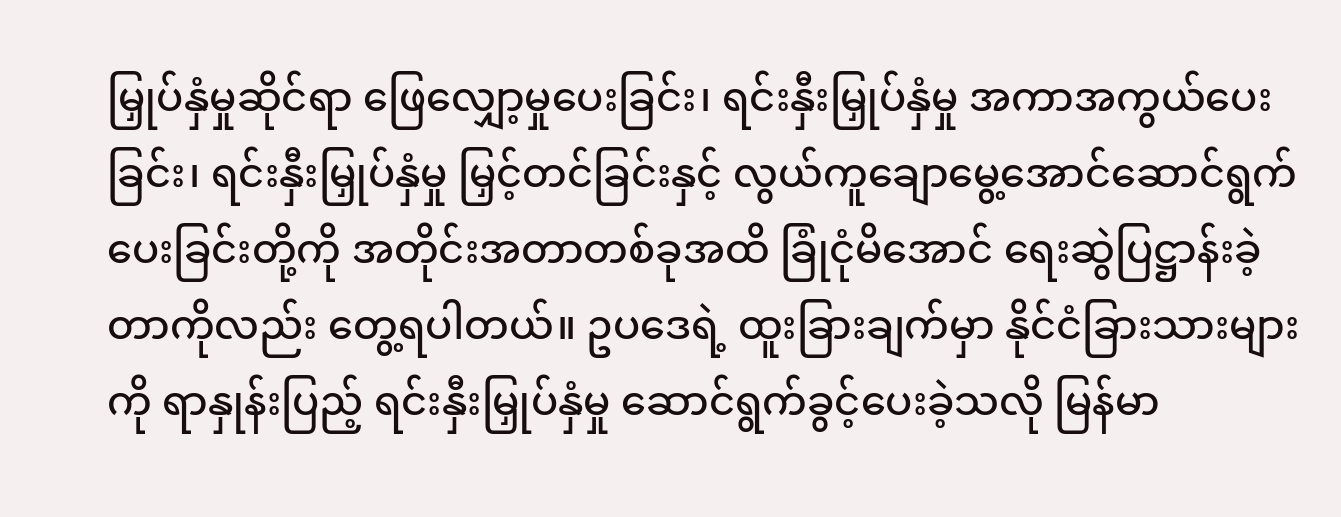မြှုပ်နှံမှုဆိုင်ရာ ဖြေလျှော့မှုပေးခြင်း၊ ရင်းနှီးမြှုပ်နှံမှု အကာအကွယ်ပေးခြင်း၊ ရင်းနှီးမြှုပ်နှံမှု မြှင့်တင်ခြင်းနှင့် လွယ်ကူချောမွေ့အောင်ဆောင်ရွက် ပေးခြင်းတို့ကို အတိုင်းအတာတစ်ခုအထိ ခြုံငုံမိအောင် ရေးဆွဲပြဋ္ဌာန်းခဲ့တာကိုလည်း တွေ့ရပါတယ်။ ဥပဒေရဲ့ ထူးခြားချက်မှာ နိုင်ငံခြားသားများကို ရာနှုန်းပြည့် ရင်းနှီးမြှုပ်နှံမှု ဆောင်ရွက်ခွင့်ပေးခဲ့သလို မြန်မာ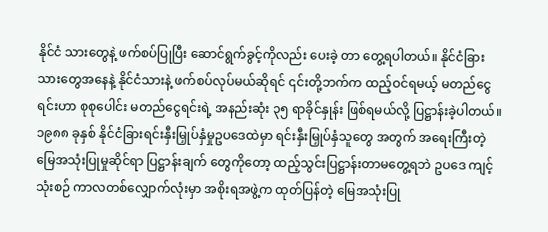နိုင်ငံ သားတွေနဲ့ ဖက်စပ်ပြုပြီး ဆောင်ရွက်ခွင့်ကိုလည်း ပေးခဲ့ တာ တွေ့ရပါတယ်။ နိုင်ငံခြားသားတွေအနေနဲ့ နိုင်ငံသားနဲ့ ဖက်စပ်လုပ်မယ်ဆိုရင် ၎င်းတို့ဘက်က ထည့်ဝင်ရမယ့် မတည်ငွေရင်းဟာ စုစုပေါင်း မတည်ငွေရင်းရဲ့ အနည်းဆုံး ၃၅ ရာခိုင်နှုန်း ဖြစ်ရမယ်လို့ ပြဋ္ဌာန်းခဲ့ပါတယ်။ ၁၉၈၈ ခုနှစ် နိုင်ငံခြားရင်းနှီးမြှုပ်နှံမှုဥပဒေထဲမှာ ရင်းနှီးမြှုပ်နှံသူတွေ အတွက် အရေးကြီးတဲ့ မြေအသုံးပြုမှုဆိုင်ရာ ပြဋ္ဌာန်းချက် တွေကိုတော့ ထည့်သွင်းပြဋ္ဌာန်းတာမတွေ့ရဘဲ ဥပဒေ ကျင့်သုံးစဉ် ကာလတစ်လျှောက်လုံးမှာ အစိုးရအဖွဲ့က ထုတ်ပြန်တဲ့ မြေအသုံးပြု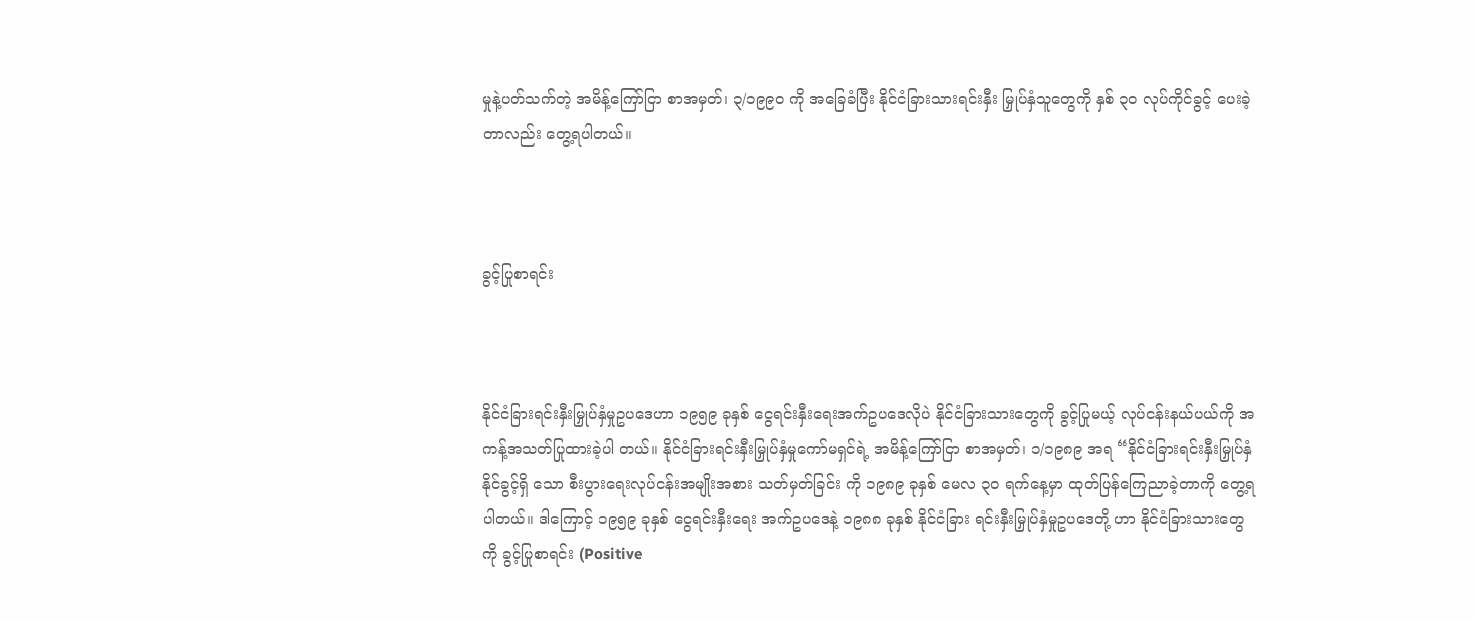မှုနဲ့ပတ်သက်တဲ့ အမိန့်ကြော်ငြာ စာအမှတ်၊ ၃/၁၉၉၀ ကို အခြေခံပြီး နိုင်ငံခြားသားရင်းနှီး မြှုပ်နှံသူတွေကို နှစ် ၃၀ လုပ်ကိုင်ခွင့် ပေးခဲ့တာလည်း တွေ့ရပါတယ်။



ခွင့်ပြုစာရင်း



နိုင်ငံခြားရင်းနှီးမြှုပ်နှံမှုဥပဒေဟာ ၁၉၅၉ ခုနှစ် ငွေရင်းနှီးရေးအက်ဥပဒေလိုပဲ နိုင်ငံခြားသားတွေကို ခွင့်ပြုမယ့် လုပ်ငန်းနယ်ပယ်ကို အကန့်အသတ်ပြုထားခဲ့ပါ တယ်။ နိုင်ငံခြားရင်းနှီးမြှုပ်နှံမှုကော်မရှင်ရဲ့ အမိန့်ကြော်ငြာ စာအမှတ်၊ ၁/၁၉၈၉ အရ “နိုင်ငံခြားရင်းနှီးမြှုပ်နှံနိုင်ခွင့်ရှိ သော စီးပွားရေးလုပ်ငန်းအမျိုးအစား သတ်မှတ်ခြင်း ကို ၁၉၈၉ ခုနှစ် မေလ ၃၀ ရက်နေ့မှာ ထုတ်ပြန်ကြေညာခဲ့တာကို တွေ့ရပါတယ်။ ဒါကြောင့် ၁၉၅၉ ခုနှစ် ငွေရင်းနှီးရေး အက်ဥပဒေနဲ့ ၁၉၈၈ ခုနှစ် နိုင်ငံခြား ရင်းနှီးမြှုပ်နှံမှုဥပဒေတို့ ဟာ နိုင်ငံခြားသားတွေကို ခွင့်ပြုစာရင်း (Positive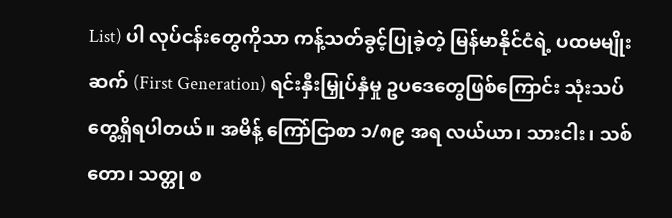List) ပါ လုပ်ငန်းတွေကိုသာ ကန့်သတ်ခွင့်ပြုခဲ့တဲ့ မြန်မာနိုင်ငံရဲ့ ပထမမျိုးဆက် (First Generation) ရင်းနှီးမြှုပ်နှံမှု ဥပဒေတွေဖြစ်ကြောင်း သုံးသပ်တွေ့ရှိရပါတယ်။ အမိန့် ကြော်ငြာစာ ၁/၈၉ အရ လယ်ယာ၊ သားငါး၊ သစ်တော၊ သတ္တု စ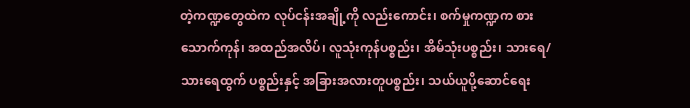တဲ့ကဏ္ဍတွေထဲက လုပ်ငန်းအချို့ကို လည်းကောင်း၊ စက်မှုကဏ္ဍက စားသောက်ကုန်၊ အထည်အလိပ်၊ လူသုံးကုန်ပစ္စည်း၊ အိမ်သုံးပစ္စည်း၊ သားရေ/သားရေထွက် ပစ္စည်းနှင့် အခြားအလားတူပစ္စည်း၊ သယ်ယူပို့ဆောင်ရေး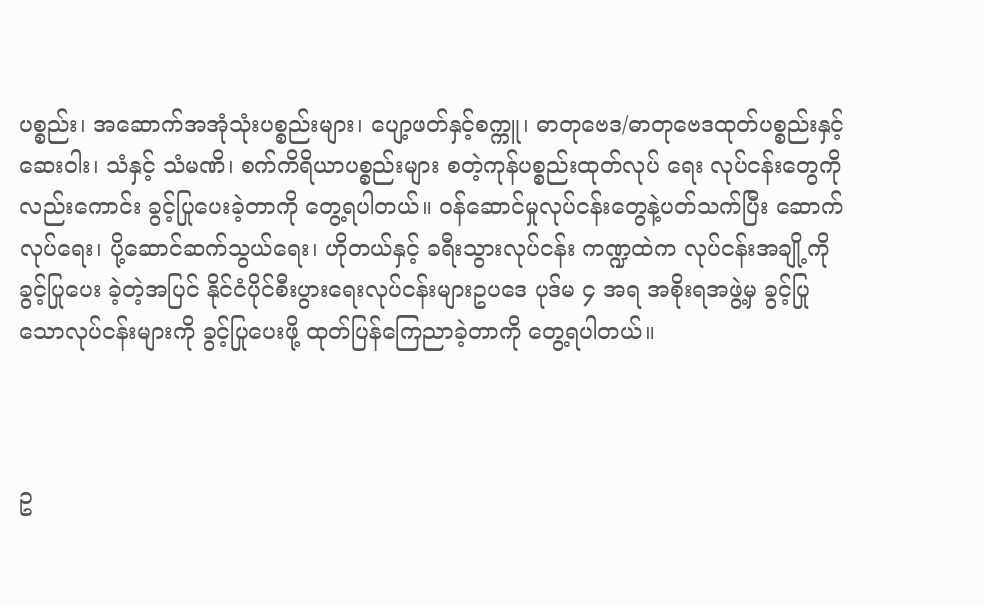ပစ္စည်း၊ အဆောက်အအုံသုံးပစ္စည်းများ၊ ပျော့ဖတ်နှင့်စက္ကူ၊ ဓာတုဗေဒ/ဓာတုဗေဒထုတ်ပစ္စည်းနှင့် ဆေးဝါး၊ သံနှင့် သံမဏိ၊ စက်ကိရိယာပစ္စည်းများ စတဲ့ကုန်ပစ္စည်းထုတ်လုပ် ရေး လုပ်ငန်းတွေကို လည်းကောင်း ခွင့်ပြုပေးခဲ့တာကို တွေ့ရပါတယ်။ ဝန်ဆောင်မှုလုပ်ငန်းတွေနဲ့ပတ်သက်ပြီး ဆောက်လုပ်ရေး၊ ပို့ဆောင်ဆက်သွယ်ရေး၊ ဟိုတယ်နှင့် ခရီးသွားလုပ်ငန်း ကဏ္ဍထဲက လုပ်ငန်းအချို့ကို ခွင့်ပြုပေး ခဲ့တဲ့အပြင် နိုင်ငံပိုင်စီးပွားရေးလုပ်ငန်းများဥပဒေ ပုဒ်မ ၄ အရ အစိုးရအဖွဲ့မှ ခွင့်ပြုသောလုပ်ငန်းများကို ခွင့်ပြုပေးဖို့ ထုတ်ပြန်ကြေညာခဲ့တာကို တွေ့ရပါတယ်။



ဥ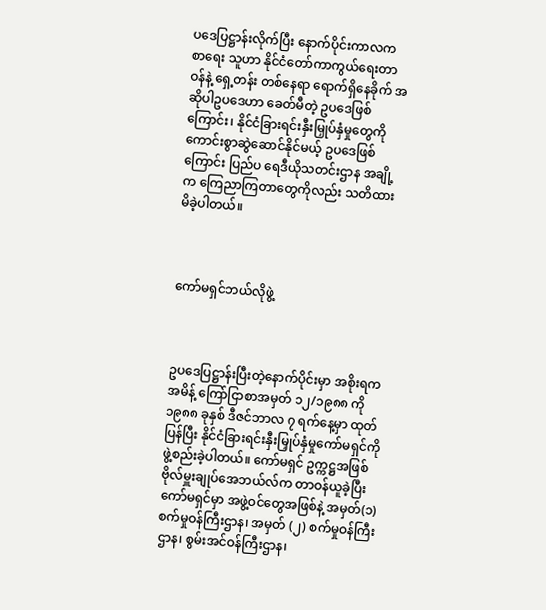ပဒေပြဋ္ဌာန်းလိုက်ပြီး နောက်ပိုင်းကာလက စာရေး သူဟာ နိုင်ငံတော်ကာကွယ်ရေးတာဝန်နဲ့ ရှေ့တန်း တစ်နေရာ ရောက်ရှိနေခိုက် အဆိုပါဥပဒေဟာ ခေတ်မီတဲ့ ဥပဒေဖြစ်ကြောင်း၊ နိုင်ငံခြားရင်းနှီးမြှုပ်နှံမှုတွေကို ကောင်းစွာဆွဲဆောင်နိုင်မယ့် ဥပဒေဖြစ်ကြောင်း ပြည်ပ ရေဒီယိုသတင်းဌာန အချို့က ကြေညာကြတာတွေကိုလည်း သတိထားမိခဲ့ပါတယ်။



ကော်မရှင်ဘယ်လိုဖွဲ့



ဥပဒေပြဋ္ဌာန်းပြီးတဲ့နောက်ပိုင်းမှာ အစိုးရက အမိန့် ကြော်ငြာစာအမှတ် ၁၂/၁၉၈၈ ကို ၁၉၈၈ ခုနှစ် ဒီဇင်ဘာလ ၇ ရက်နေ့မှာ ထုတ်ပြန်ပြီး နိုင်ငံခြားရင်းနှီးမြှုပ်နှံမှုကော်မရှင်ကို ဖွဲ့စည်းခဲ့ပါတယ်။ ကော်မရှင် ဥက္ကဋ္ဌအဖြစ် ဗိုလ်မှူးချုပ်အေဘယ်လ်က တာဝန်ယူခဲ့ပြီး ကော်မရှင်မှာ အဖွဲ့ဝင်တွေအဖြစ်နဲ့ အမှတ်(၁) စက်မှုဝန်ကြီးဌာန၊ အမှတ် (၂) စက်မှုဝန်ကြီးဌာန၊ စွမ်းအင်ဝန်ကြီးဌာန၊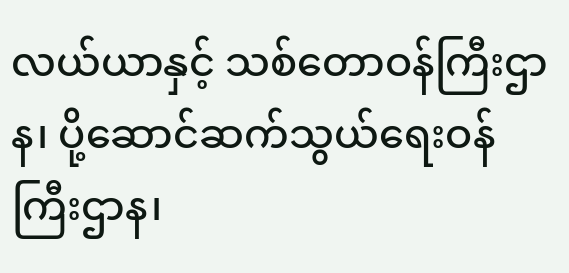လယ်ယာနှင့် သစ်တောဝန်ကြီးဌာန၊ ပို့ဆောင်ဆက်သွယ်ရေးဝန်ကြီးဌာန၊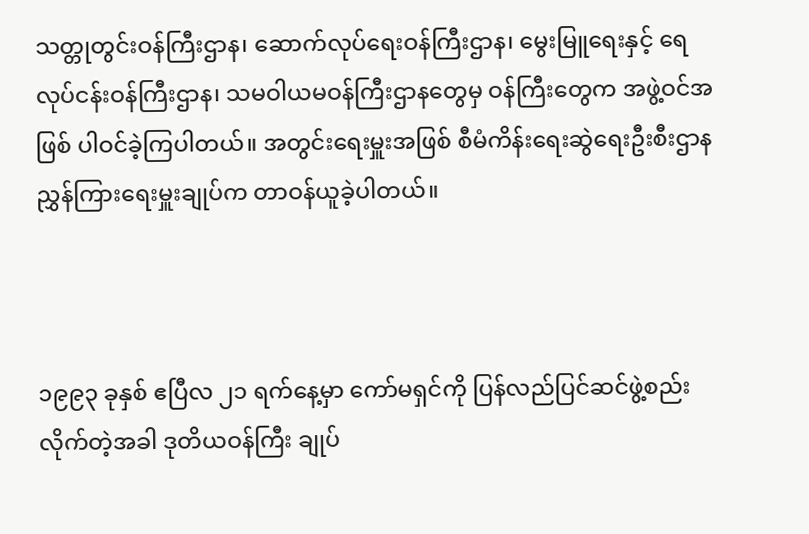သတ္တုတွင်းဝန်ကြီးဌာန၊ ဆောက်လုပ်ရေးဝန်ကြီးဌာန၊ မွေးမြူရေးနှင့် ရေလုပ်ငန်းဝန်ကြီးဌာန၊ သမဝါယမဝန်ကြီးဌာနတွေမှ ဝန်ကြီးတွေက အဖွဲ့ဝင်အဖြစ် ပါဝင်ခဲ့ကြပါတယ်။ အတွင်းရေးမှူးအဖြစ် စီမံကိန်းရေးဆွဲရေးဦးစီးဌာန ညွှန်ကြားရေးမှူးချုပ်က တာဝန်ယူခဲ့ပါတယ်။



၁၉၉၃ ခုနှစ် ဧပြီလ ၂၁ ရက်နေ့မှာ ကော်မရှင်ကို ပြန်လည်ပြင်ဆင်ဖွဲ့စည်းလိုက်တဲ့အခါ ဒုတိယဝန်ကြီး ချုပ်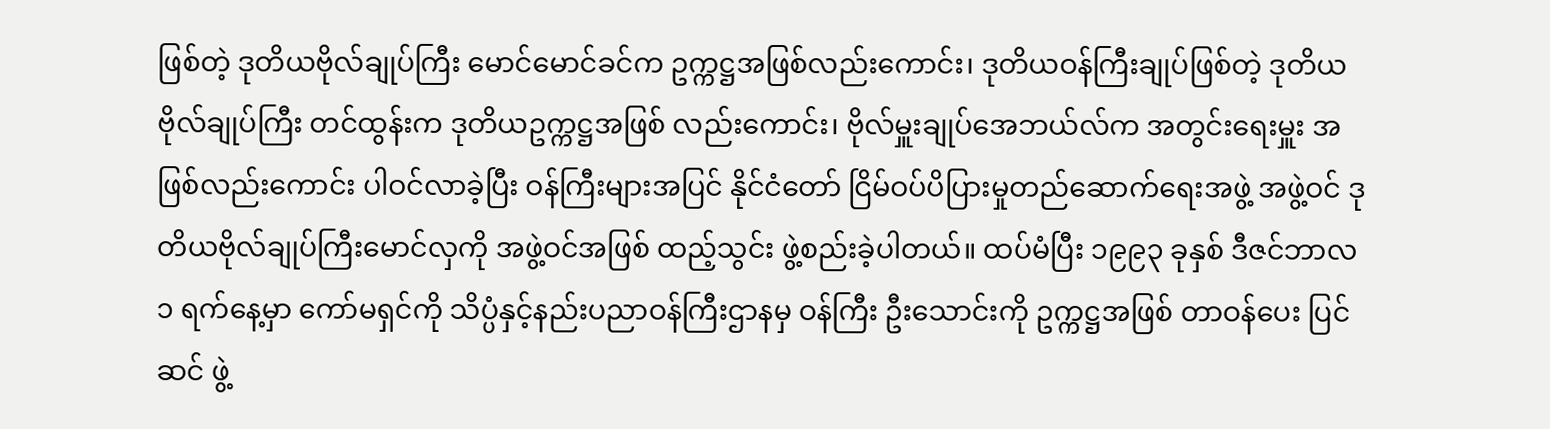ဖြစ်တဲ့ ဒုတိယဗိုလ်ချုပ်ကြီး မောင်မောင်ခင်က ဥက္ကဋ္ဌအဖြစ်လည်းကောင်း၊ ဒုတိယဝန်ကြီးချုပ်ဖြစ်တဲ့ ဒုတိယဗိုလ်ချုပ်ကြီး တင်ထွန်းက ဒုတိယဥက္ကဋ္ဌအဖြစ် လည်းကောင်း၊ ဗိုလ်မှူးချုပ်အေဘယ်လ်က အတွင်းရေးမှူး အဖြစ်လည်းကောင်း ပါဝင်လာခဲ့ပြီး ဝန်ကြီးများအပြင် နိုင်ငံတော် ငြိမ်ဝပ်ပိပြားမှုတည်ဆောက်ရေးအဖွဲ့ အဖွဲ့ဝင် ဒုတိယဗိုလ်ချုပ်ကြီးမောင်လှကို အဖွဲ့ဝင်အဖြစ် ထည့်သွင်း ဖွဲ့စည်းခဲ့ပါတယ်။ ထပ်မံပြီး ၁၉၉၃ ခုနှစ် ဒီဇင်ဘာလ ၁ ရက်နေ့မှာ ကော်မရှင်ကို သိပ္ပံနှင့်နည်းပညာဝန်ကြီးဌာနမှ ဝန်ကြီး ဦးသောင်းကို ဥက္ကဋ္ဌအဖြစ် တာဝန်ပေး ပြင်ဆင် ဖွဲ့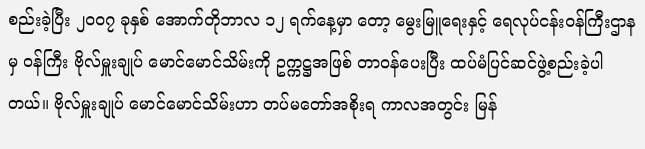စည်းခဲ့ပြီး ၂၀၀၇ ခုနှစ် အောက်တိုဘာလ ၁၂ ရက်နေ့မှာ တော့ မွေးမြူရေးနှင့် ရေလုပ်ငန်းဝန်ကြီးဌာနမှ ဝန်ကြီး ဗိုလ်မှူးချုပ် မောင်မောင်သိမ်းကို ဥက္ကဋ္ဌအဖြစ် တာဝန်ပေးပြီး ထပ်မံပြင်ဆင်ဖွဲ့စည်းခဲ့ပါတယ်။ ဗိုလ်မှူးချုပ် မောင်မောင်သိမ်းဟာ တပ်မတော်အစိုးရ ကာလအတွင်း မြန်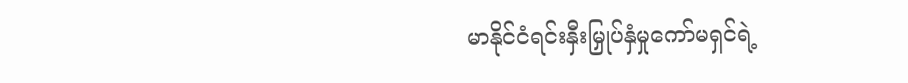မာနိုင်ငံရင်းနှီးမြှုပ်နှံမှုကော်မရှင်ရဲ့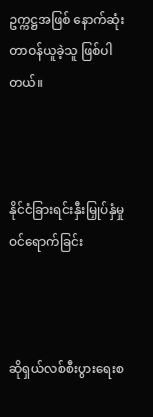ဥက္ကဋ္ဌအဖြစ် နောက်ဆုံးတာဝန်ယူခဲ့သူ ဖြစ်ပါတယ်။



နိုင်ငံခြားရင်းနှီးမြှုပ်နှံမှု ဝင်ရောက်ခြင်း



ဆိုရှယ်လစ်စီးပွားရေးစ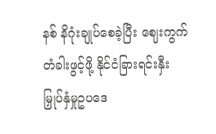နစ် နိဂုံးချုပ်စေခဲ့ပြီး ဈေးကွက်တံခါးဖွင့်ဖို့ နိုင်ငံခြားရင်းနှီးမြှုပ်နှံမှုဥပဒေ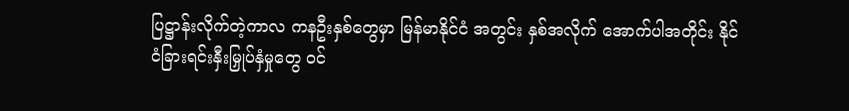ပြဋ္ဌာန်းလိုက်တဲ့ကာလ ကနဦးနှစ်တွေမှာ မြန်မာနိုင်ငံ အတွင်း နှစ်အလိုက် အောက်ပါအတိုင်း နိုင်ငံခြားရင်းနှီးမြှုပ်နှံမှုတွေ ဝင်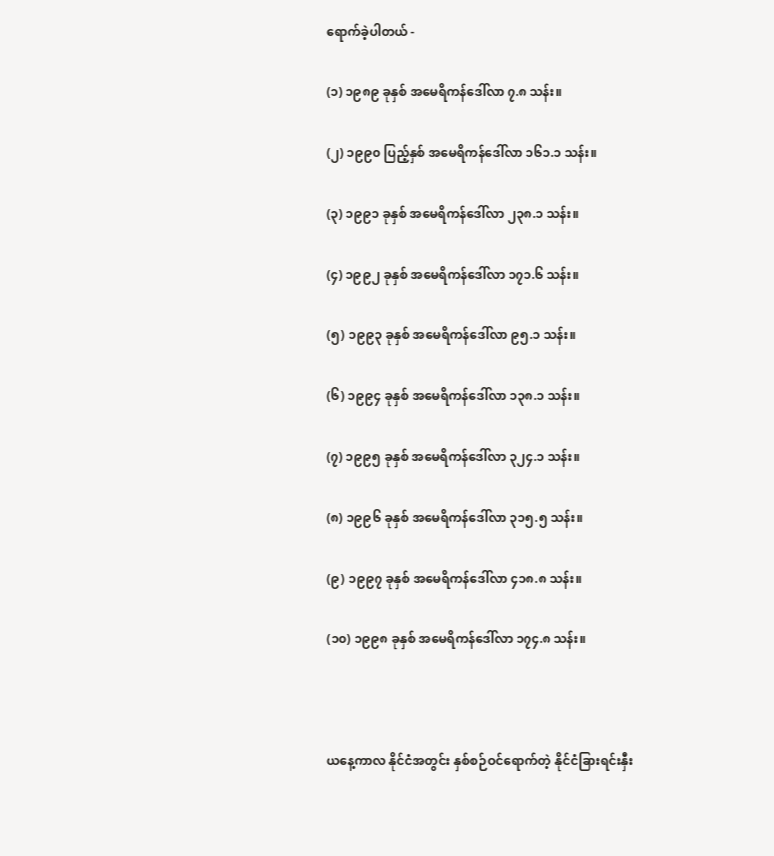ရောက်ခဲ့ပါတယ် -

(၁) ၁၉၈၉ ခုနှစ် အမေရိကန်ဒေါ်လာ ၇.၈ သန်း။

(၂) ၁၉၉၀ ပြည့်နှစ် အမေရိကန်ဒေါ်လာ ၁၆၁.၁ သန်း။

(၃) ၁၉၉၁ ခုနှစ် အမေရိကန်ဒေါ်လာ ၂၃၈.၁ သန်း။

(၄) ၁၉၉၂ ခုနှစ် အမေရိကန်ဒေါ်လာ ၁၇၁.၆ သန်း။

(၅) ၁၉၉၃ ခုနှစ် အမေရိကန်ဒေါ်လာ ၉၅.၁ သန်း။

(၆) ၁၉၉၄ ခုနှစ် အမေရိကန်ဒေါ်လာ ၁၃၈.၁ သန်း။

(၇) ၁၉၉၅ ခုနှစ် အမေရိကန်ဒေါ်လာ ၃၂၄.၁ သန်း။

(၈) ၁၉၉၆ ခုနှစ် အမေရိကန်ဒေါ်လာ ၃၁၅.၅ သန်း။

(၉) ၁၉၉၇ ခုနှစ် အမေရိကန်ဒေါ်လာ ၄၁၈.၈ သန်း။

(၁၀) ၁၉၉၈ ခုနှစ် အမေရိကန်ဒေါ်လာ ၁၇၄.၈ သန်း။



ယနေ့ကာလ နိုင်ငံအတွင်း နှစ်စဉ်ဝင်ရောက်တဲ့ နိုင်ငံခြားရင်းနှီး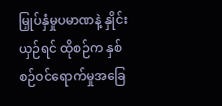မြှုပ်နှံမှုပမာဏနဲ့ နှိုင်းယှဉ်ရင် ထိုစဉ်က နှစ်စဉ်ဝင်ရောက်မှုအခြေ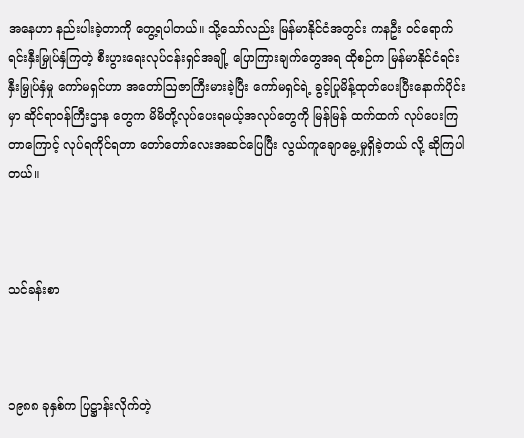အနေဟာ နည်းပါးခဲ့တာကို တွေ့ရပါတယ်။ သို့သော်လည်း မြန်မာနိုင်ငံအတွင်း ကနဦး ဝင်ရောက်ရင်းနှီးမြှုပ်နှံကြတဲ့ စီးပွားရေးလုပ်ငန်းရှင်အချို့ ပြောကြားချက်တွေအရ ထိုစဉ်က မြန်မာနိုင်ငံရင်းနှီးမြှုပ်နှံမှု ကော်မရှင်ဟာ အတော်ဩဇာကြီးမားခဲ့ပြီး ကော်မရှင်ရဲ့ ခွင့်ပြုမိန့်ထုတ်ပေးပြီးနောက်ပိုင်းမှာ ဆိုင်ရာဝန်ကြီးဌာန တွေက မိမိတို့လုပ်ပေးရမယ့်အလုပ်တွေကို မြန်မြန် ထက်ထက် လုပ်ပေးကြတာကြောင့် လုပ်ရကိုင်ရတာ တော်တော်လေးအဆင်ပြေပြီး လွယ်ကူချောမွေ့မှုရှိခဲ့တယ် လို့ ဆိုကြပါတယ်။



သင်ခန်းစာ



၁၉၈၈ ခုနှစ်က ပြဋ္ဌာန်းလိုက်တဲ့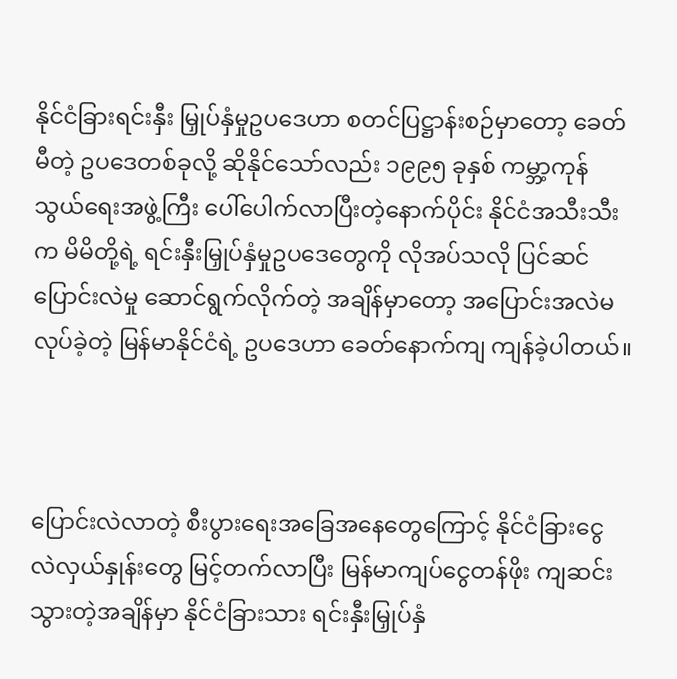နိုင်ငံခြားရင်းနှီး မြှုပ်နှံမှုဥပဒေဟာ စတင်ပြဋ္ဌာန်းစဉ်မှာတော့ ခေတ်မီတဲ့ ဥပဒေတစ်ခုလို့ ဆိုနိုင်သော်လည်း ၁၉၉၅ ခုနှစ် ကမ္ဘာ့ကုန်သွယ်ရေးအဖွဲ့ကြီး ပေါ်ပေါက်လာပြီးတဲ့နောက်ပိုင်း နိုင်ငံအသီးသီးက မိမိတို့ရဲ့ ရင်းနှီးမြှုပ်နှံမှုဥပဒေတွေကို လိုအပ်သလို ပြင်ဆင်ပြောင်းလဲမှု ဆောင်ရွက်လိုက်တဲ့ အချိန်မှာတော့ အပြောင်းအလဲမလုပ်ခဲ့တဲ့ မြန်မာနိုင်ငံရဲ့ ဥပဒေဟာ ခေတ်နောက်ကျ ကျန်ခဲ့ပါတယ်။



ပြောင်းလဲလာတဲ့ စီးပွားရေးအခြေအနေတွေကြောင့် နိုင်ငံခြားငွေ လဲလှယ်နှုန်းတွေ မြင့်တက်လာပြီး မြန်မာကျပ်ငွေတန်ဖိုး ကျဆင်းသွားတဲ့အချိန်မှာ နိုင်ငံခြားသား ရင်းနှီးမြှုပ်နှံ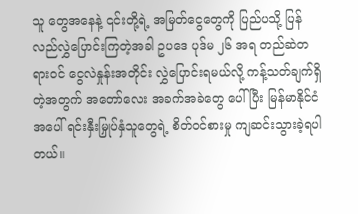သူ တွေအနေနဲ့ ၎င်းတို့ရဲ့ အမြတ်ငွေတွေကို ပြည်ပသို့ ပြန်လည်လွှဲပြောင်းကြတဲ့အခါ ဥပဒေ ပုဒ်မ ၂၆ အရ တည်ဆဲတရားဝင် ငွေလဲနှုန်းအတိုင်း လွှဲပြောင်းရမယ်လို့ ကန့်သတ်ချက်ရှိတဲ့အတွက် အတော်လေး အခက်အခဲတွေ ပေါ်ပြီး မြန်မာနိုင်ငံအပေါ် ရင်းနှီးမြှုပ်နှံသူတွေရဲ့ စိတ်ဝင်စားမှု ကျဆင်းသွားခဲ့ရပါတယ်။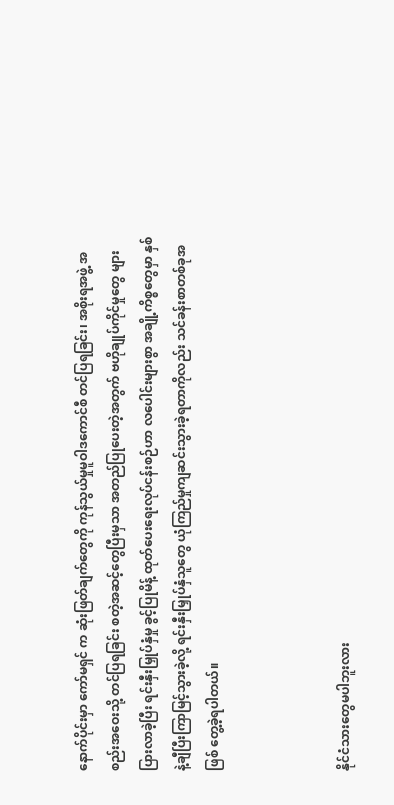နောက်ပိုင်းမှာ ကော်မရှင် က ဆုံးဖြတ်ချက်တွေကို ကုန်သွယ်မှုမူဝါဒကောင်စီ တင်ပြရခြင်း၊ အစိုးရအဖွဲ့ အစည်းအဝေးသို့ တင်ပြရခြင်း စတဲ့အဆင့်တွေပြီးမှသာ အတည်ပြုပေးတဲ့အတွက် ဗဟိုချုပ်ကိုင်မှုတွေ များပြားလာခဲ့ပြီး ရင်းနှီးမြှုပ်နှံမှု ခွင့်ပြုမိန့် ထုတ်ပေးရေးလုပ်ငန်းစဉ်ဟာ လပေါင်းများစွာ အချို့ကိစ္စတွေမှာ နှစ်နဲ့ချီပြီးကြာမြင့်သွားခဲ့လို့ ရင်းနှီးမြှုပ်နှံသူတွေ ယုံကြည်မှုကျဆင်းသွားခဲ့ရတာကိုလည်း သင်ခန်းစာတစ်ခုအဖြစ် တွေ့ခဲ့ရပါတယ်။



နိုင်ငံသားတွေမပါဘူးလား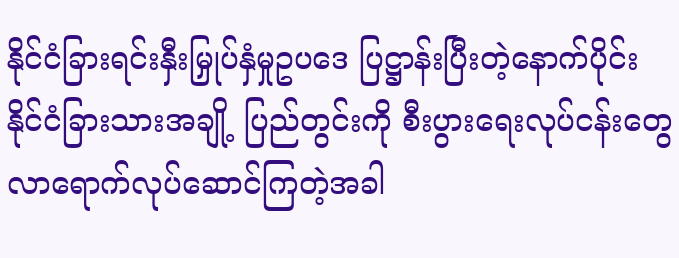နိုင်ငံခြားရင်းနှီးမြှုပ်နှံမှုဥပဒေ ပြဋ္ဌာန်းပြီးတဲ့နောက်ပိုင်း နိုင်ငံခြားသားအချို့ ပြည်တွင်းကို စီးပွားရေးလုပ်ငန်းတွေ လာရောက်လုပ်ဆောင်ကြတဲ့အခါ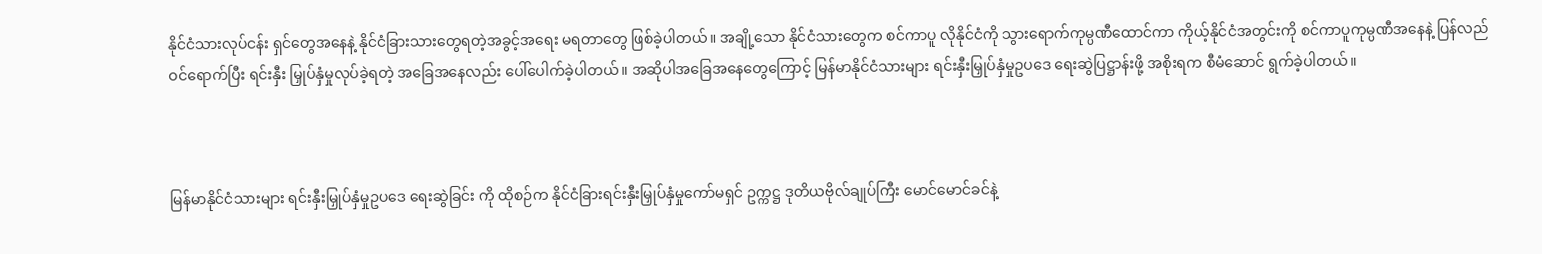နိုင်ငံသားလုပ်ငန်း ရှင်တွေအနေနဲ့ နိုင်ငံခြားသားတွေရတဲ့အခွင့်အရေး မရတာတွေ ဖြစ်ခဲ့ပါတယ်။ အချို့သော နိုင်ငံသားတွေက စင်ကာပူ လိုနိုင်ငံကို သွားရောက်ကုမ္ပဏီထောင်ကာ ကိုယ့်နိုင်ငံအတွင်းကို စင်ကာပူကုမ္ပဏီအနေနဲ့ ပြန်လည်ဝင်ရောက်ပြီး ရင်းနှီး မြှုပ်နှံမှုလုပ်ခဲ့ရတဲ့ အခြေအနေလည်း ပေါ်ပေါက်ခဲ့ပါတယ်။ အဆိုပါအခြေအနေတွေကြောင့် မြန်မာနိုင်ငံသားများ ရင်းနှီးမြှုပ်နှံမှုဥပဒေ ရေးဆွဲပြဋ္ဌာန်းဖို့ အစိုးရက စီမံဆောင် ရွက်ခဲ့ပါတယ်။



မြန်မာနိုင်ငံသားများ ရင်းနှီးမြှုပ်နှံမှုဥပဒေ ရေးဆွဲခြင်း ကို ထိုစဉ်က နိုင်ငံခြားရင်းနှီးမြှုပ်နှံမှုကော်မရှင် ဥက္ကဋ္ဌ ဒုတိယဗိုလ်ချုပ်ကြီး မောင်မောင်ခင်နဲ့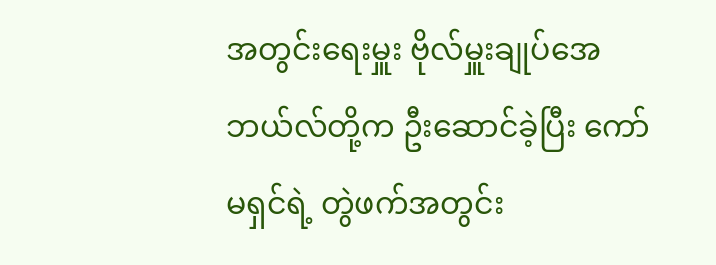အတွင်းရေးမှူး ဗိုလ်မှူးချုပ်အေဘယ်လ်တို့က ဦးဆောင်ခဲ့ပြီး ကော်မရှင်ရဲ့ တွဲဖက်အတွင်း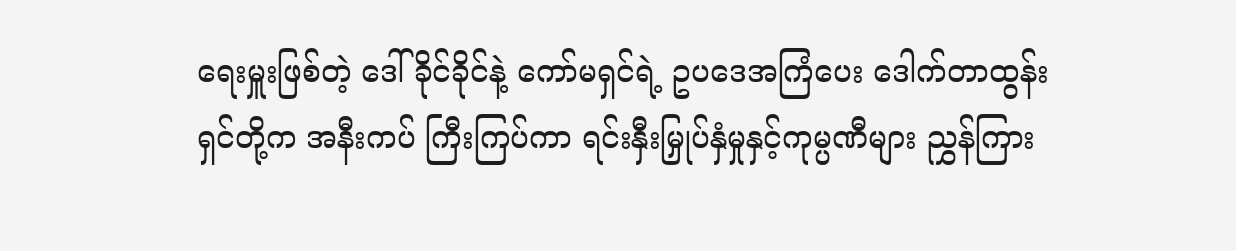ရေးမှူးဖြစ်တဲ့ ဒေါ်ခိုင်ခိုင်နဲ့ ကော်မရှင်ရဲ့ ဥပဒေအကြံပေး ဒေါက်တာထွန်းရှင်တို့က အနီးကပ် ကြီးကြပ်ကာ ရင်းနှီးမြှုပ်နှံမှုနှင့်ကုမ္ပဏီများ ညွှန်ကြား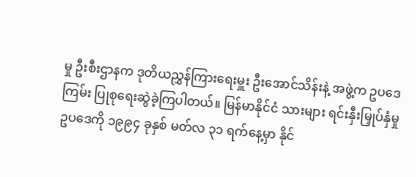မှု ဦးစီးဌာနက ဒုတိယညွှန်ကြားရေးမှူး ဦးအောင်သိန်းနဲ့ အဖွဲ့က ဥပဒေကြမ်း ပြုစုရေးဆွဲခဲ့ကြပါတယ်။ မြန်မာနိုင်ငံ သားများ ရင်းနှီးမြှုပ်နှံမှု ဥပဒေကို ၁၉၉၄ ခုနှစ် မတ်လ ၃၁ ရက်နေ့မှာ နိုင်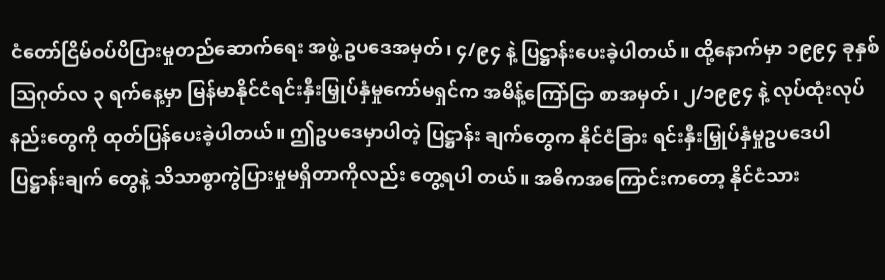ငံတော်ငြိမ်ဝပ်ပိပြားမှုတည်ဆောက်ရေး အဖွဲ့ ဥပဒေအမှတ်၊ ၄/၉၄ နဲ့ ပြဋ္ဌာန်းပေးခဲ့ပါတယ်။ ထို့နောက်မှာ ၁၉၉၄ ခုနှစ် ဩဂုတ်လ ၃ ရက်နေ့မှာ မြန်မာနိုင်ငံရင်းနှီးမြှုပ်နှံမှုကော်မရှင်က အမိန့်ကြော်ငြာ စာအမှတ်၊ ၂/၁၉၉၄ နဲ့ လုပ်ထုံးလုပ်နည်းတွေကို ထုတ်ပြန်ပေးခဲ့ပါတယ်။ ဤဥပဒေမှာပါတဲ့ ပြဋ္ဌာန်း ချက်တွေက နိုင်ငံခြား ရင်းနှီးမြှုပ်နှံမှုဥပဒေပါ ပြဋ္ဌာန်းချက် တွေနဲ့ သိသာစွာကွဲပြားမှုမရှိတာကိုလည်း တွေ့ရပါ တယ်။ အဓိကအကြောင်းကတော့ နိုင်ငံသား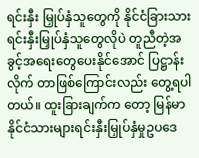ရင်းနှီး မြှုပ်နှံသူတွေကို နိုင်ငံခြားသား ရင်းနှီးမြှုပ်နှံသူတွေလိုပဲ တူညီတဲ့အခွင့်အရေးတွေပေးနိုင်အောင် ပြဋ္ဌာန်းလိုက် တာဖြစ်ကြောင်းလည်း တွေ့ရပါတယ်။ ထူးခြားချက်က တော့ မြန်မာနိုင်ငံသားများရင်းနှီးမြှုပ်နှံမှုဥပဒေ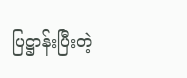ပြဋ္ဌာန်းပြီးတဲ့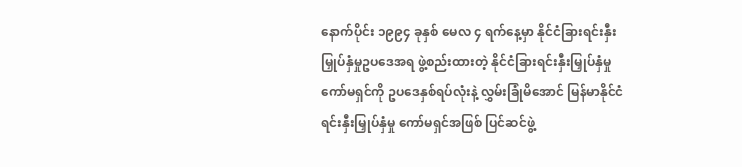နောက်ပိုင်း ၁၉၉၄ ခုနှစ် မေလ ၄ ရက်နေ့မှာ နိုင်ငံခြားရင်းနှီးမြှုပ်နှံမှုဥပဒေအရ ဖွဲ့စည်းထားတဲ့ နိုင်ငံခြားရင်းနှီးမြှုပ်နှံမှုကော်မရှင်ကို ဥပဒေနှစ်ရပ်လုံးနဲ့ လွှမ်းခြုံမိအောင် မြန်မာနိုင်ငံ ရင်းနှီးမြှုပ်နှံမှု ကော်မရှင်အဖြစ် ပြင်ဆင်ဖွဲ့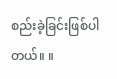စည်းခဲ့ခြင်းဖြစ်ပါတယ်။ ။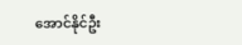အောင်နိုင်ဦး